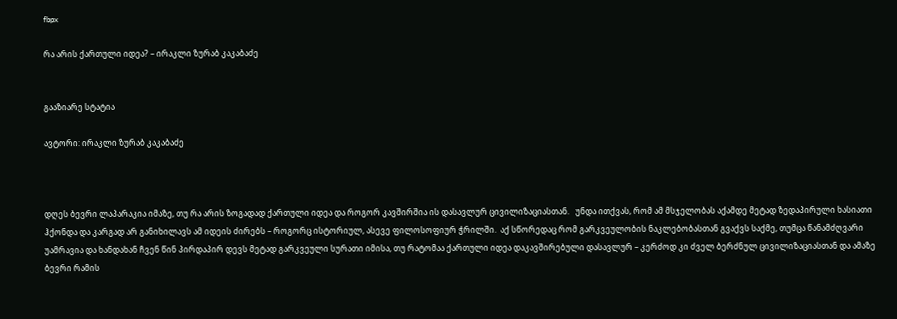fbpx

რა არის ქართული იდეა? – ირაკლი ზურაბ კაკაბაძე


გააზიარე სტატია

ავტორი: ირაკლი ზურაბ კაკაბაძე



დღეს ბევრი ლაპარაკია იმაზე, თუ რა არის ზოგადად ქართული იდეა და როგორ კავშირშია ის დასავლურ ცივილიზაციასთან.   უნდა ითქვას, რომ ამ მსჯელობას აქამდე მეტად ზედაპირული ხასიათი ჰქონდა და კარგად არ განიხილავს ამ იდეის ძირებს – როგორც ისტორიულ, ასევე ფილოსოფიურ ჭრილში.  აქ სწორედაც რომ გარკვეულობის ნაკლებობასთან გვაქვს საქმე, თუმცა წანამძღვარი უამრავია და ხანდახან ჩვენ წინ პირდაპირ დევს მეტად გარკვეული სურათი იმისა, თუ რატომაა ქართული იდეა დაკავშირებული დასავლურ – კერძოდ კი ძველ ბერძნულ ცივილიზაციასთან და ამაზე ბევრი რამის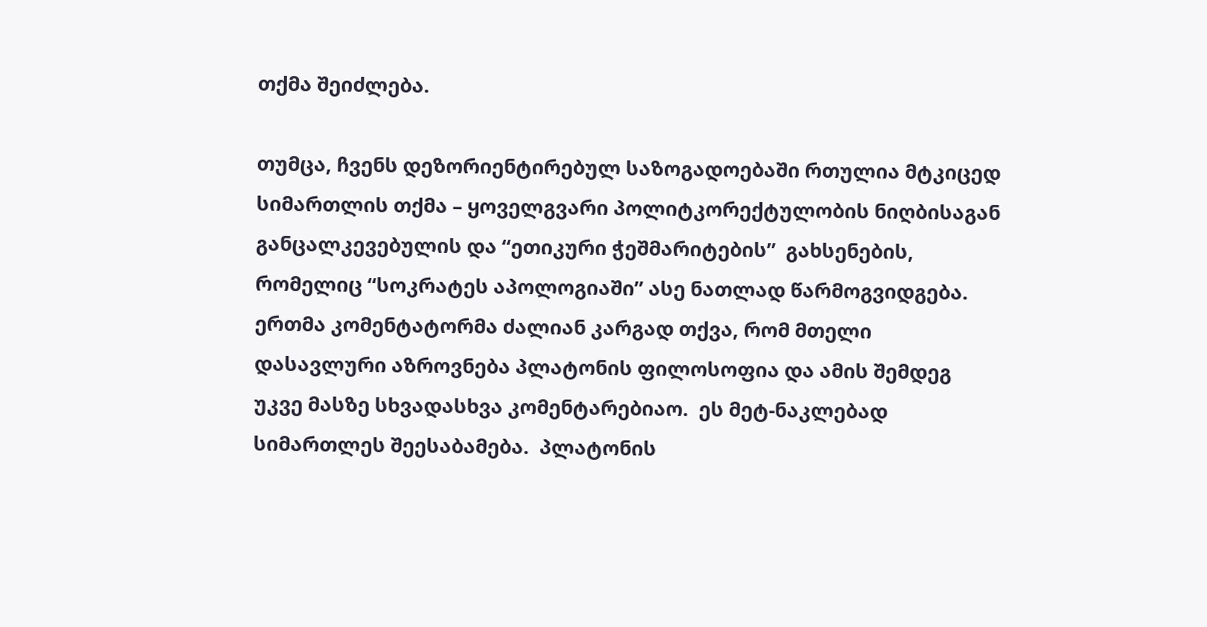თქმა შეიძლება.

თუმცა, ჩვენს დეზორიენტირებულ საზოგადოებაში რთულია მტკიცედ სიმართლის თქმა – ყოველგვარი პოლიტკორექტულობის ნიღბისაგან განცალკევებულის და “ეთიკური ჭეშმარიტების”  გახსენების, რომელიც “სოკრატეს აპოლოგიაში” ასე ნათლად წარმოგვიდგება.  ერთმა კომენტატორმა ძალიან კარგად თქვა, რომ მთელი დასავლური აზროვნება პლატონის ფილოსოფია და ამის შემდეგ უკვე მასზე სხვადასხვა კომენტარებიაო.  ეს მეტ-ნაკლებად სიმართლეს შეესაბამება.  პლატონის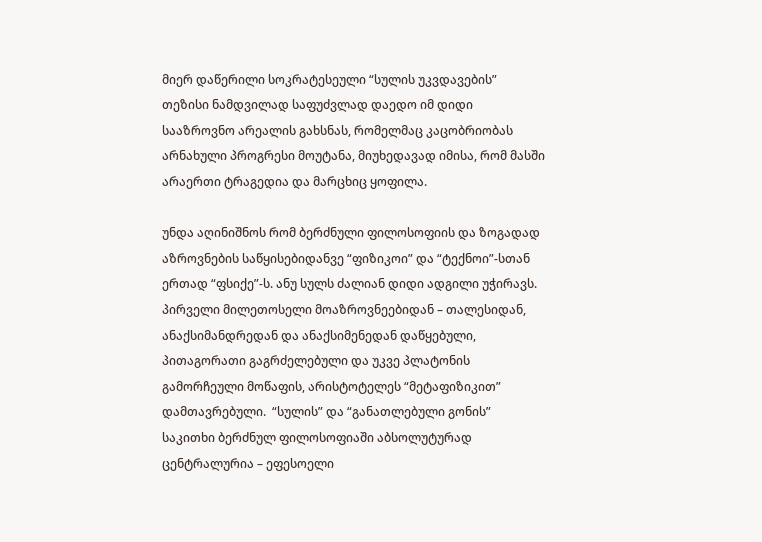მიერ დაწერილი სოკრატესეული “სულის უკვდავების” თეზისი ნამდვილად საფუძვლად დაედო იმ დიდი სააზროვნო არეალის გახსნას, რომელმაც კაცობრიობას არნახული პროგრესი მოუტანა, მიუხედავად იმისა, რომ მასში არაერთი ტრაგედია და მარცხიც ყოფილა.

უნდა აღინიშნოს რომ ბერძნული ფილოსოფიის და ზოგადად აზროვნების საწყისებიდანვე “ფიზიკოი” და “ტექნოი”-სთან ერთად “ფსიქე”-ს. ანუ სულს ძალიან დიდი ადგილი უჭირავს.  პირველი მილეთოსელი მოაზროვნეებიდან – თალესიდან, ანაქსიმანდრედან და ანაქსიმენედან დაწყებული, პითაგორათი გაგრძელებული და უკვე პლატონის გამორჩეული მოწაფის, არისტოტელეს “მეტაფიზიკით” დამთავრებული.  “სულის” და “განათლებული გონის” საკითხი ბერძნულ ფილოსოფიაში აბსოლუტურად ცენტრალურია – ეფესოელი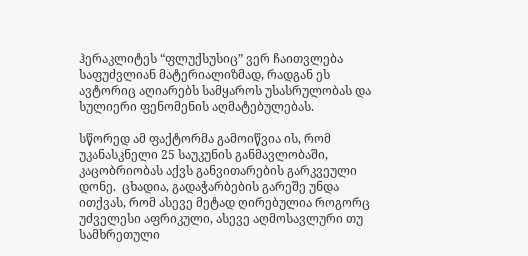ჰერაკლიტეს “ფლუქსუსიც” ვერ ჩაითვლება საფუძვლიან მატერიალიზმად, რადგან ეს ავტორიც აღიარებს სამყაროს უსასრულობას და სულიერი ფენომენის აღმატებულებას.

სწორედ ამ ფაქტორმა გამოიწვია ის, რომ უკანასკნელი 25 საუკუნის განმავლობაში, კაცობრიობას აქვს განვითარების გარკვეული დონე.  ცხადია, გადაჭარბების გარეშე უნდა ითქვას, რომ ასევე მეტად ღირებულია როგორც უძველესი აფრიკული, ასევე აღმოსავლური თუ სამხრეთული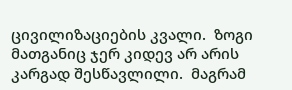ცივილიზაციების კვალი.  ზოგი მათგანიც ჯერ კიდევ არ არის კარგად შესწავლილი.  მაგრამ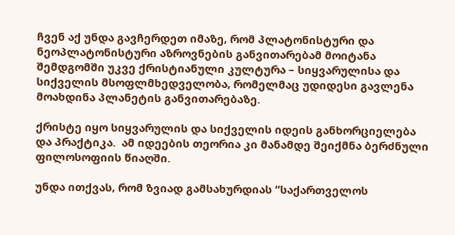ჩვენ აქ უნდა გავჩერდეთ იმაზე, რომ პლატონისტური და ნეოპლატონისტური აზროვნების განვითარებამ მოიტანა შემდგომში უკვე ქრისტიანული კულტურა – სიყვარულისა და სიქველის მსოფლმხედველობა, რომელმაც უდიდესი გავლენა მოახდინა პლანეტის განვითარებაზე.

ქრისტე იყო სიყვარულის და სიქველის იდეის განხორციელება და პრაქტიკა.  ამ იდეების თეორია კი მანამდე შეიქმნა ბერძნული ფილოსოფიის წიაღში.

უნდა ითქვას, რომ ზვიად გამსახურდიას “საქართველოს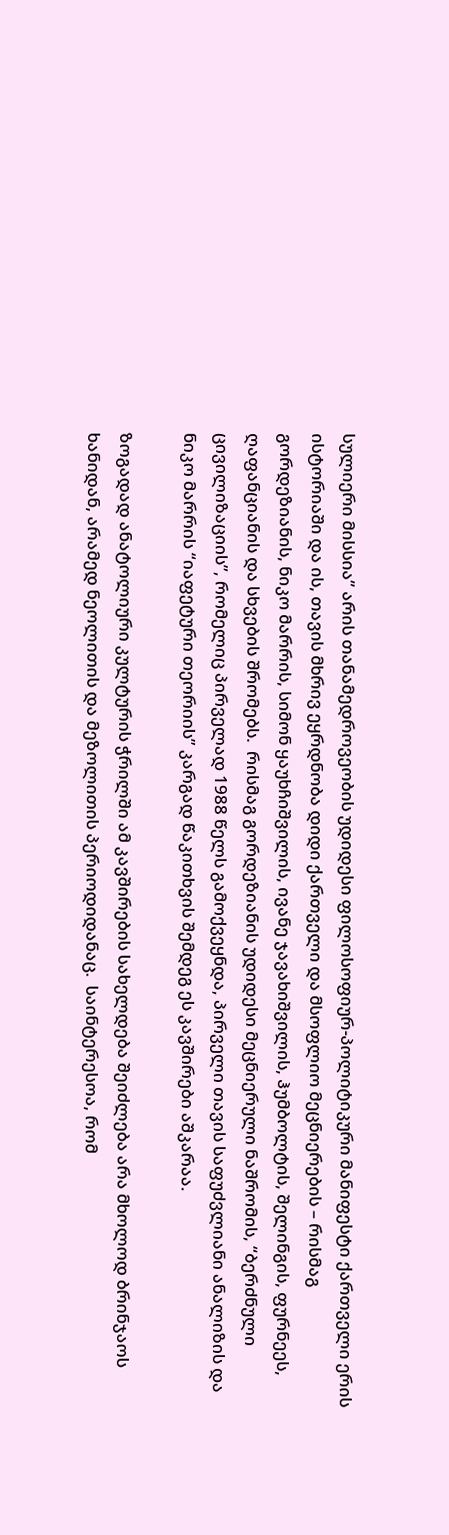სულიერი მისსია” არის თანამედროვეობის უდიდესი ფილოსოფიურ-პოლიტიკური მანიფესტი ქართველი ერის ისტორიაში და ის, თავის მხრივ ეყრდნობა დიდი ქართველი და მსოფლიო მეცნიერების – რისმაგ გორდეზიანის, ნიკო მარრის, სიმონ ყაუხჩიშვილის, ივანე ჯავახიშვილის, ჰუმბოლტის, შელინგის, ფურნეეს, ღაფანციანის და სხვების შრომებს.  რისმაგ გორდეზიანის უდიდესი მეცნიერული ნაშრომის, “ბერძნული ცივილიზაციის”, რომელიც პირველად 1988 წელს გამოქვეყნდა, პირველი თავის საფუძვლიანი ანალიზის და ნიკო მარრის “იაფეტური თეორიის” კარგად წაკითხვის შემდეგ ეს კავშირები აშკარაა.

ზოგადად ანატოლიური კულტურის ჭრილში ამ კავშირების სახელდება შეიძლება არა მხოლოდ ბრინჯაოს ხანიდან, არამედ ნეოლითის და მეზოლითის პერიოდიდანაც.  საინტერესოა, რომ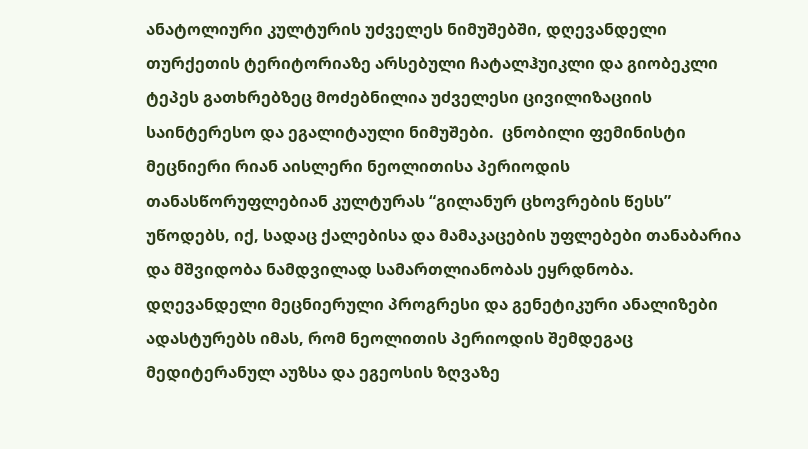ანატოლიური კულტურის უძველეს ნიმუშებში, დღევანდელი თურქეთის ტერიტორიაზე არსებული ჩატალჰუიკლი და გიობეკლი ტეპეს გათხრებზეც მოძებნილია უძველესი ცივილიზაციის საინტერესო და ეგალიტაული ნიმუშები.  ცნობილი ფემინისტი მეცნიერი რიან აისლერი ნეოლითისა პერიოდის თანასწორუფლებიან კულტურას “გილანურ ცხოვრების წესს” უწოდებს, იქ, სადაც ქალებისა და მამაკაცების უფლებები თანაბარია და მშვიდობა ნამდვილად სამართლიანობას ეყრდნობა.  დღევანდელი მეცნიერული პროგრესი და გენეტიკური ანალიზები ადასტურებს იმას, რომ ნეოლითის პერიოდის შემდეგაც მედიტერანულ აუზსა და ეგეოსის ზღვაზე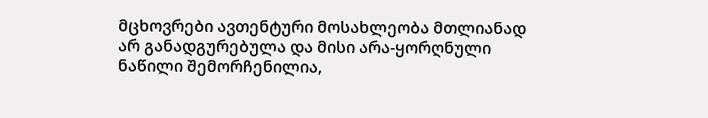მცხოვრები ავთენტური მოსახლეობა მთლიანად არ განადგურებულა და მისი არა-ყორღნული ნაწილი შემორჩენილია,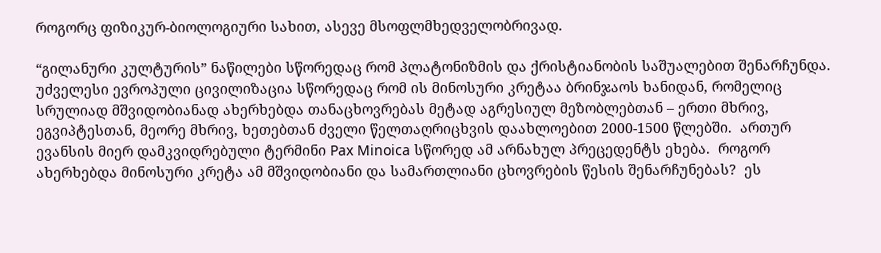როგორც ფიზიკურ-ბიოლოგიური სახით, ასევე მსოფლმხედველობრივად.

“გილანური კულტურის” ნაწილები სწორედაც რომ პლატონიზმის და ქრისტიანობის საშუალებით შენარჩუნდა.  უძველესი ევროპული ცივილიზაცია სწორედაც რომ ის მინოსური კრეტაა ბრინჯაოს ხანიდან, რომელიც სრულიად მშვიდობიანად ახერხებდა თანაცხოვრებას მეტად აგრესიულ მეზობლებთან – ერთი მხრივ, ეგვიპტესთან, მეორე მხრივ, ხეთებთან ძველი წელთაღრიცხვის დაახლოებით 2000-1500 წლებში.  ართურ ევანსის მიერ დამკვიდრებული ტერმინი Pax Minoica სწორედ ამ არნახულ პრეცედენტს ეხება.  როგორ ახერხებდა მინოსური კრეტა ამ მშვიდობიანი და სამართლიანი ცხოვრების წესის შენარჩუნებას?  ეს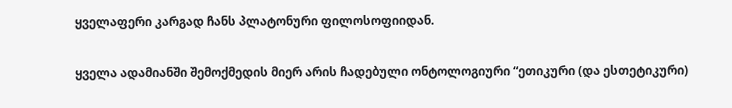ყველაფერი კარგად ჩანს პლატონური ფილოსოფიიდან.

ყველა ადამიანში შემოქმედის მიერ არის ჩადებული ონტოლოგიური “ეთიკური (და ესთეტიკური)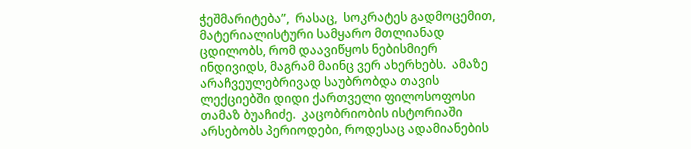ჭეშმარიტება”,  რასაც,  სოკრატეს გადმოცემით, მატერიალისტური სამყარო მთლიანად ცდილობს, რომ დაავიწყოს ნებისმიერ ინდივიდს, მაგრამ მაინც ვერ ახერხებს.  ამაზე არაჩვეულებრივად საუბრობდა თავის ლექციებში დიდი ქართველი ფილოსოფოსი თამაზ ბუაჩიძე.  კაცობრიობის ისტორიაში არსებობს პერიოდები, როდესაც ადამიანების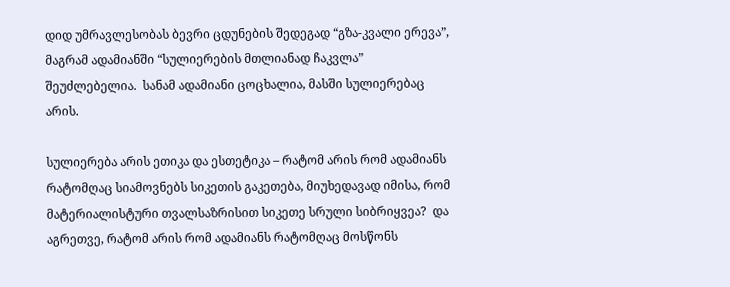დიდ უმრავლესობას ბევრი ცდუნების შედეგად “გზა-კვალი ერევა”, მაგრამ ადამიანში “სულიერების მთლიანად ჩაკვლა” შეუძლებელია.  სანამ ადამიანი ცოცხალია, მასში სულიერებაც არის.

სულიერება არის ეთიკა და ესთეტიკა – რატომ არის რომ ადამიანს რატომღაც სიამოვნებს სიკეთის გაკეთება, მიუხედავად იმისა, რომ მატერიალისტური თვალსაზრისით სიკეთე სრული სიბრიყვეა?  და აგრეთვე, რატომ არის რომ ადამიანს რატომღაც მოსწონს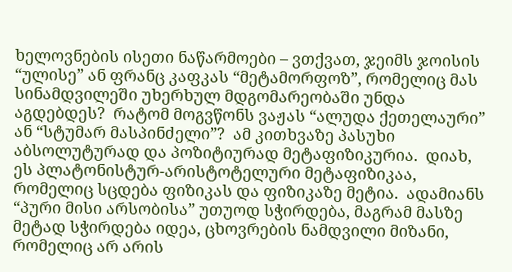ხელოვნების ისეთი ნაწარმოები – ვთქვათ, ჯეიმს ჯოისის “ულისე” ან ფრანც კაფკას “მეტამორფოზ”, რომელიც მას სინამდვილეში უხერხულ მდგომარეობაში უნდა აგდებდეს?  რატომ მოგვწონს ვაჟას “ალუდა ქეთელაური” ან “სტუმარ მასპინძელი”?  ამ კითხვაზე პასუხი აბსოლუტურად და პოზიტიურად მეტაფიზიკურია.  დიახ, ეს პლატონისტურ-არისტოტელური მეტაფიზიკაა, რომელიც სცდება ფიზიკას და ფიზიკაზე მეტია.  ადამიანს “პური მისი არსობისა” უთუოდ სჭირდება, მაგრამ მასზე მეტად სჭირდება იდეა, ცხოვრების ნამდვილი მიზანი, რომელიც არ არის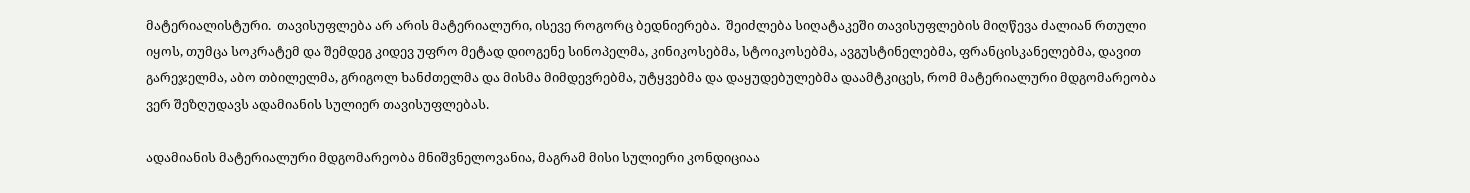მატერიალისტური.  თავისუფლება არ არის მატერიალური, ისევე როგორც ბედნიერება.  შეიძლება სიღატაკეში თავისუფლების მიღწევა ძალიან რთული იყოს, თუმცა სოკრატემ და შემდეგ კიდევ უფრო მეტად დიოგენე სინოპელმა, კინიკოსებმა, სტოიკოსებმა, ავგუსტინელებმა, ფრანცისკანელებმა, დავით გარეჯელმა, აბო თბილელმა, გრიგოლ ხანძთელმა და მისმა მიმდევრებმა, უტყვებმა და დაყუდებულებმა დაამტკიცეს, რომ მატერიალური მდგომარეობა ვერ შეზღუდავს ადამიანის სულიერ თავისუფლებას.

ადამიანის მატერიალური მდგომარეობა მნიშვნელოვანია, მაგრამ მისი სულიერი კონდიციაა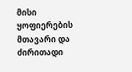მისი ყოფიერების მთავარი და ძირითადი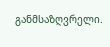განმსაზღვრელი.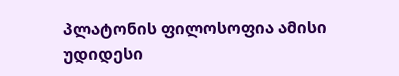პლატონის ფილოსოფია ამისი უდიდესი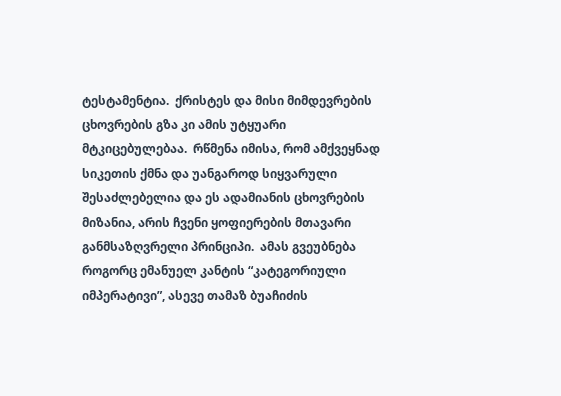ტესტამენტია.  ქრისტეს და მისი მიმდევრების ცხოვრების გზა კი ამის უტყუარი მტკიცებულებაა.  რწმენა იმისა, რომ ამქვეყნად სიკეთის ქმნა და უანგაროდ სიყვარული შესაძლებელია და ეს ადამიანის ცხოვრების მიზანია, არის ჩვენი ყოფიერების მთავარი განმსაზღვრელი პრინციპი.  ამას გვეუბნება როგორც ემანუელ კანტის “კატეგორიული იმპერატივი”, ასევე თამაზ ბუაჩიძის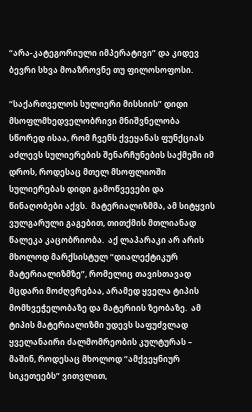“არა-კატეგორიული იმპერატივი” და კიდევ ბევრი სხვა მოაზროვნე თუ ფილოსოფოსი.

“საქართველოს სულიერი მისსიის” დიდი მსოფლმხედველობრივი მნიშვნელობა სწორედ ისაა, რომ ჩვენს ქვეყანას ფუნქციას აძლევს სულიერების შენარჩუნების საქმეში იმ დროს, როდესაც მთელ მსოფლიოში სულიერებას დიდი გამოწვევები და წინაღობები აქვს.  მატერიალიზმმა, ამ სიტყვის ვულგარული გაგებით, თითქმის მთლიანად წალეკა კაცობრიობა.  აქ ლაპარაკი არ არის მხოლოდ მარქსისტულ “დიალექტიკურ მატერიალიზმზე”, რომელიც თავისთავად მცდარი მოძღვრებაა, არამედ ყველა ტიპის მომხვეჭელობაზე და მატერიის ზეობაზე.  ამ ტიპის მატერიალიზმი უდევს საფუძვლად ყველანაირი ძალმომრეობის კულტურას – მაშინ, როდესაც მხოლოდ “ამქვეყნიურ სიკეთეებს” ვითვლით,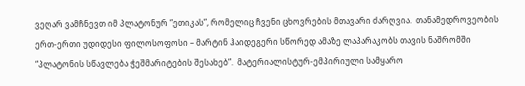ვეღარ ვამჩნევთ იმ პლატონურ “ეთიკას”, რომელიც ჩვენი ცხოვრების მთავარი ძარღვია.  თანამედროვეობის ერთ-ერთი უდიდესი ფილოსოფოსი – მარტინ ჰაიდეგერი სწორედ ამაზე ლაპარაკობს თავის ნაშრომში “პლატონის სწავლება ჭეშმარიტების შესახებ”.  მატერიალისტურ-ემპირიული სამყარო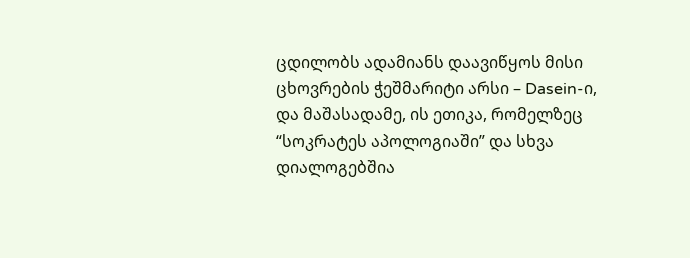ცდილობს ადამიანს დაავიწყოს მისი ცხოვრების ჭეშმარიტი არსი – Dasein-ი, და მაშასადამე, ის ეთიკა, რომელზეც “სოკრატეს აპოლოგიაში” და სხვა დიალოგებშია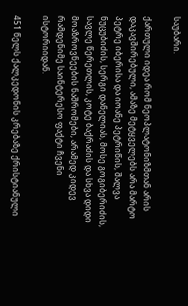საუბარი.

ქართული იდეა რომ ნეოპლატონიზმთან არის დაკავშირებული, ამაზე მეტყველებს არა მარტო პეტრე იბერისა და იოანე პეტრიწის, შალვა ნუცუბიძის, სერგი დანელიას, მოსე გოგიბერიძის, სავლე წერეთლის, კოტე ბაქრაძის და სხვა დიდი მოაზროვნეების ნაშრომები, არამედ კიდევ რამდენიმე საინტერესო ფაქტი ჩვენი ისტორიიდან.

451 წელს ქალკედონის კრებაზე ქრისტიანული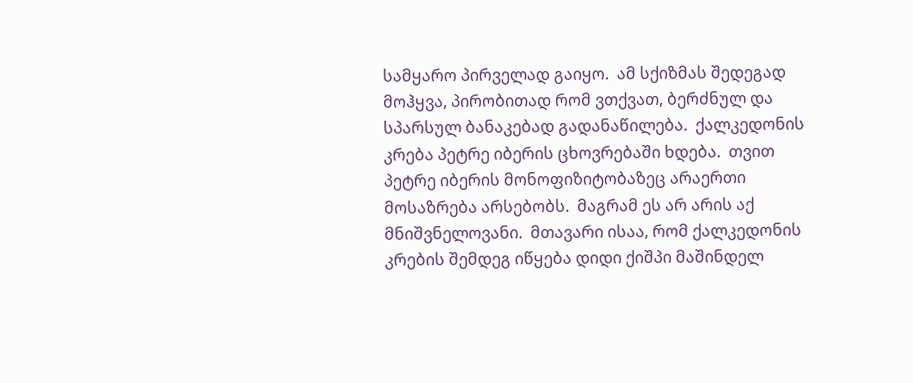სამყარო პირველად გაიყო.  ამ სქიზმას შედეგად მოჰყვა, პირობითად რომ ვთქვათ, ბერძნულ და სპარსულ ბანაკებად გადანაწილება.  ქალკედონის კრება პეტრე იბერის ცხოვრებაში ხდება.  თვით პეტრე იბერის მონოფიზიტობაზეც არაერთი მოსაზრება არსებობს.  მაგრამ ეს არ არის აქ მნიშვნელოვანი.  მთავარი ისაა, რომ ქალკედონის კრების შემდეგ იწყება დიდი ქიშპი მაშინდელ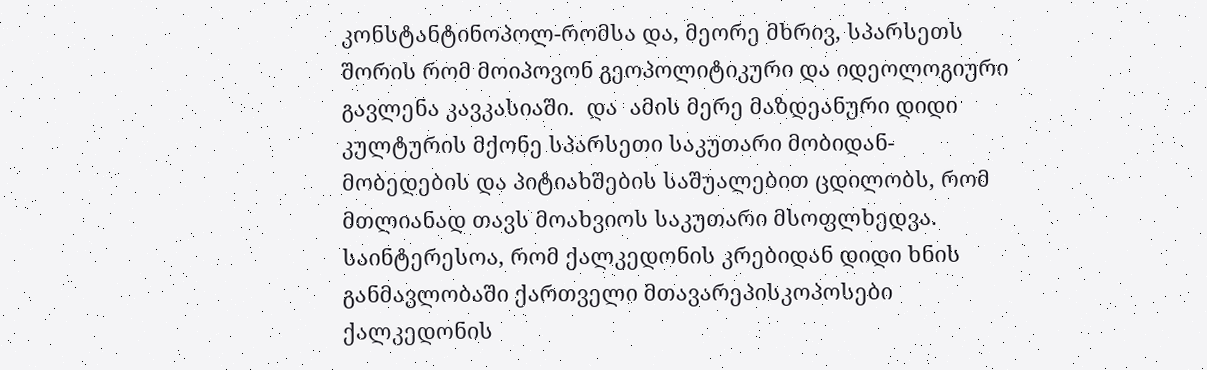კონსტანტინოპოლ-რომსა და, მეორე მხრივ, სპარსეთს შორის რომ მოიპოვონ გეოპოლიტიკური და იდეოლოგიური გავლენა კავკასიაში.  და  ამის მერე მაზდეანური დიდი კულტურის მქონე სპარსეთი საკუთარი მობიდან-მობედების და პიტიახშების საშუალებით ცდილობს, რომ მთლიანად თავს მოახვიოს საკუთარი მსოფლხედვა.  საინტერესოა, რომ ქალკედონის კრებიდან დიდი ხნის განმავლობაში ქართველი მთავარეპისკოპოსები ქალკედონის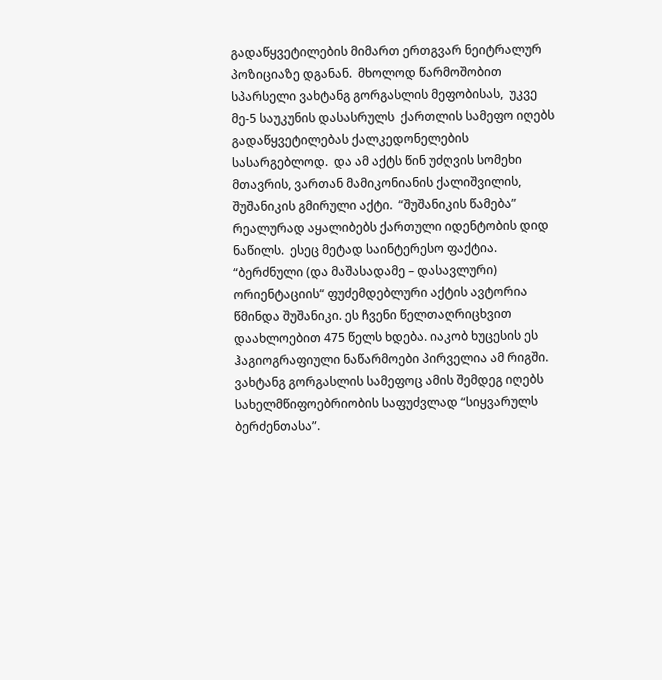გადაწყვეტილების მიმართ ერთგვარ ნეიტრალურ პოზიციაზე დგანან.  მხოლოდ წარმოშობით სპარსელი ვახტანგ გორგასლის მეფობისას,  უკვე მე-5 საუკუნის დასასრულს  ქართლის სამეფო იღებს გადაწყვეტილებას ქალკედონელების სასარგებლოდ.  და ამ აქტს წინ უძღვის სომეხი მთავრის, ვართან მამიკონიანის ქალიშვილის, შუშანიკის გმირული აქტი.  “შუშანიკის წამება” რეალურად აყალიბებს ქართული იდენტობის დიდ ნაწილს.  ესეც მეტად საინტერესო ფაქტია.  “ბერძნული (და მაშასადამე – დასავლური) ორიენტაციის“ ფუძემდებლური აქტის ავტორია წმინდა შუშანიკი. ეს ჩვენი წელთაღრიცხვით დაახლოებით 475 წელს ხდება. იაკობ ხუცესის ეს ჰაგიოგრაფიული ნაწარმოები პირველია ამ რიგში.  ვახტანგ გორგასლის სამეფოც ამის შემდეგ იღებს სახელმწიფოებრიობის საფუძვლად “სიყვარულს ბერძენთასა”.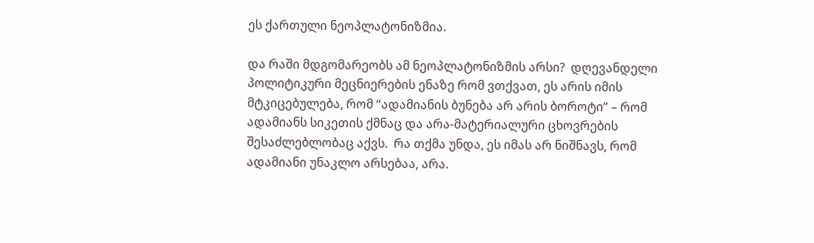ეს ქართული ნეოპლატონიზმია.

და რაში მდგომარეობს ამ ნეოპლატონიზმის არსი?  დღევანდელი პოლიტიკური მეცნიერების ენაზე რომ ვთქვათ, ეს არის იმის მტკიცებულება, რომ “ადამიანის ბუნება არ არის ბოროტი” – რომ ადამიანს სიკეთის ქმნაც და არა-მატერიალური ცხოვრების შესაძლებლობაც აქვს.  რა თქმა უნდა, ეს იმას არ ნიშნავს, რომ ადამიანი უნაკლო არსებაა, არა.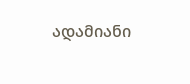ადამიანი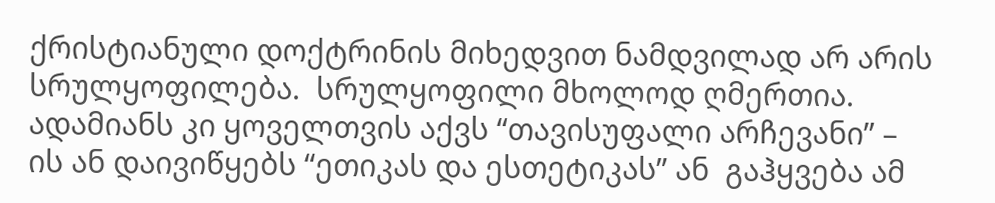ქრისტიანული დოქტრინის მიხედვით ნამდვილად არ არის სრულყოფილება.  სრულყოფილი მხოლოდ ღმერთია.  ადამიანს კი ყოველთვის აქვს “თავისუფალი არჩევანი” – ის ან დაივიწყებს “ეთიკას და ესთეტიკას” ან  გაჰყვება ამ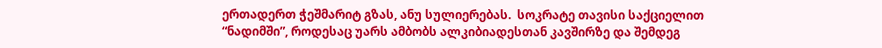ერთადერთ ჭეშმარიტ გზას, ანუ სულიერებას.  სოკრატე თავისი საქციელით “ნადიმში”, როდესაც უარს ამბობს ალკიბიადესთან კავშირზე და შემდეგ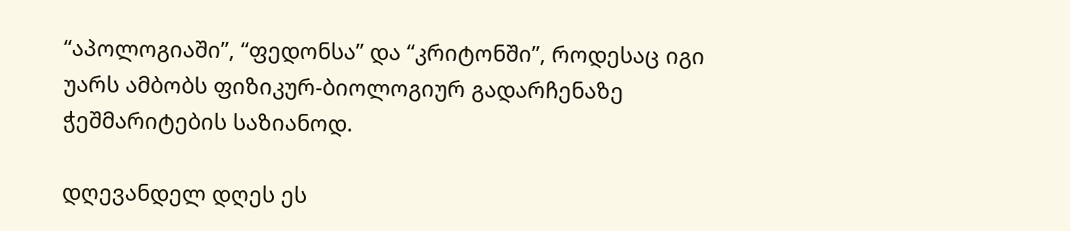“აპოლოგიაში”, “ფედონსა” და “კრიტონში”, როდესაც იგი უარს ამბობს ფიზიკურ-ბიოლოგიურ გადარჩენაზე ჭეშმარიტების საზიანოდ.

დღევანდელ დღეს ეს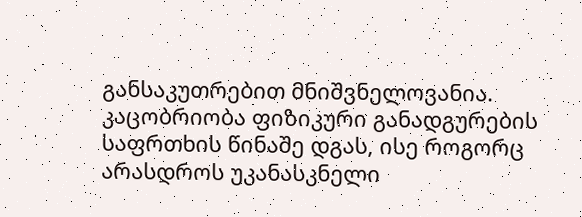განსაკუთრებით მნიშვნელოვანია.  კაცობრიობა ფიზიკური განადგურების საფრთხის წინაშე დგას, ისე როგორც არასდროს უკანასკნელი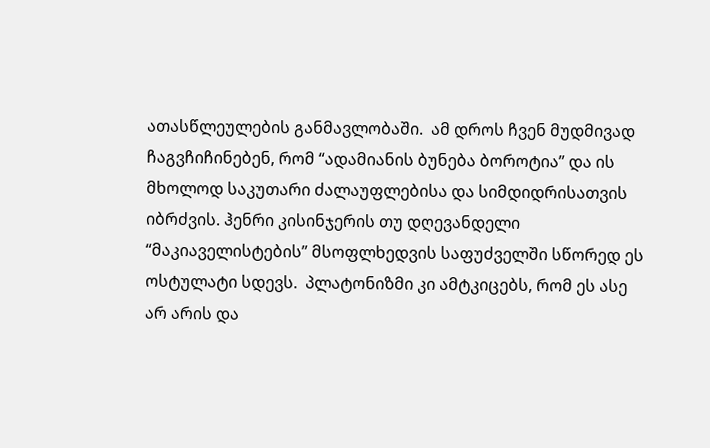ათასწლეულების განმავლობაში.  ამ დროს ჩვენ მუდმივად ჩაგვჩიჩინებენ, რომ “ადამიანის ბუნება ბოროტია” და ის მხოლოდ საკუთარი ძალაუფლებისა და სიმდიდრისათვის იბრძვის. ჰენრი კისინჯერის თუ დღევანდელი “მაკიაველისტების” მსოფლხედვის საფუძველში სწორედ ეს ოსტულატი სდევს.  პლატონიზმი კი ამტკიცებს, რომ ეს ასე არ არის და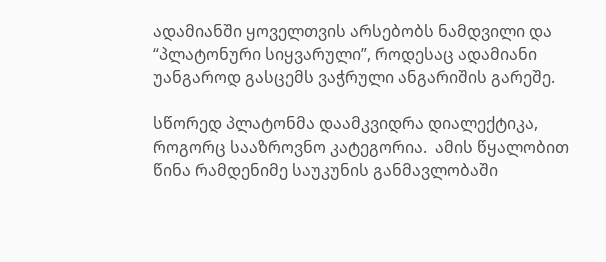ადამიანში ყოველთვის არსებობს ნამდვილი და “პლატონური სიყვარული”, როდესაც ადამიანი უანგაროდ გასცემს ვაჭრული ანგარიშის გარეშე.

სწორედ პლატონმა დაამკვიდრა დიალექტიკა, როგორც სააზროვნო კატეგორია.  ამის წყალობით წინა რამდენიმე საუკუნის განმავლობაში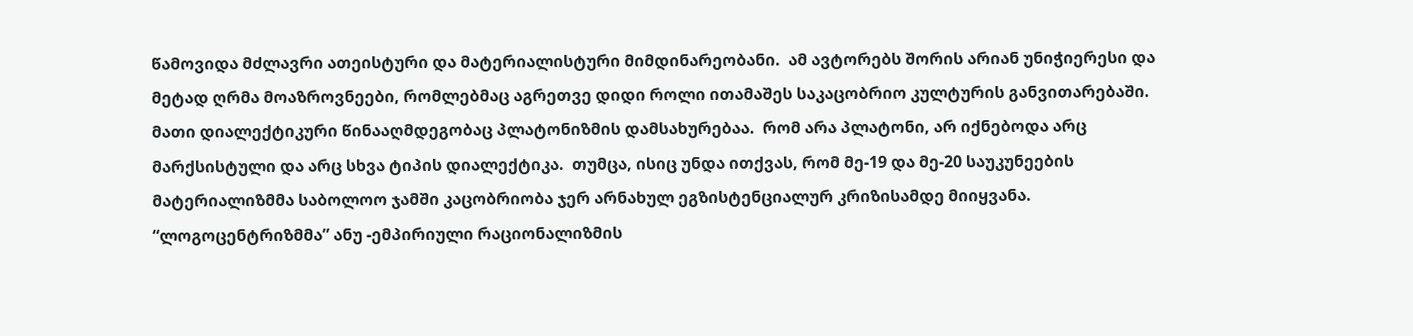წამოვიდა მძლავრი ათეისტური და მატერიალისტური მიმდინარეობანი.  ამ ავტორებს შორის არიან უნიჭიერესი და მეტად ღრმა მოაზროვნეები, რომლებმაც აგრეთვე დიდი როლი ითამაშეს საკაცობრიო კულტურის განვითარებაში.  მათი დიალექტიკური წინააღმდეგობაც პლატონიზმის დამსახურებაა.  რომ არა პლატონი, არ იქნებოდა არც მარქსისტული და არც სხვა ტიპის დიალექტიკა.  თუმცა, ისიც უნდა ითქვას, რომ მე-19 და მე-20 საუკუნეების მატერიალიზმმა საბოლოო ჯამში კაცობრიობა ჯერ არნახულ ეგზისტენციალურ კრიზისამდე მიიყვანა.  “ლოგოცენტრიზმმა” ანუ -ემპირიული რაციონალიზმის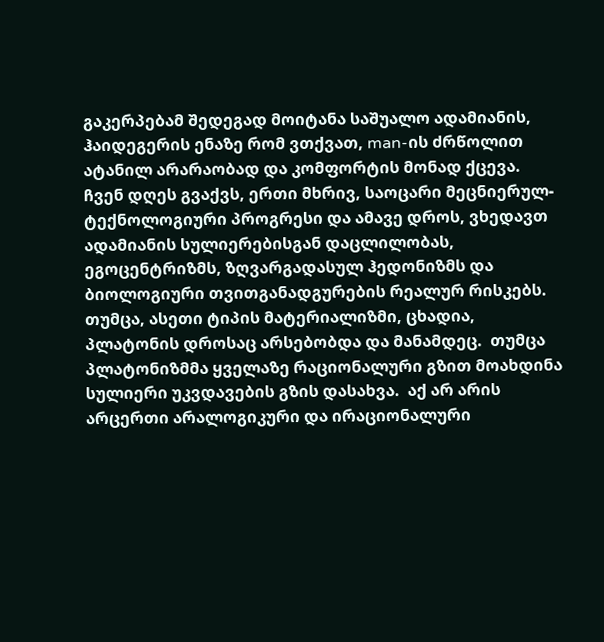გაკერპებამ შედეგად მოიტანა საშუალო ადამიანის, ჰაიდეგერის ენაზე რომ ვთქვათ, man-ის ძრწოლით ატანილ არარაობად და კომფორტის მონად ქცევა.  ჩვენ დღეს გვაქვს, ერთი მხრივ, საოცარი მეცნიერულ-ტექნოლოგიური პროგრესი და ამავე დროს, ვხედავთ ადამიანის სულიერებისგან დაცლილობას, ეგოცენტრიზმს, ზღვარგადასულ ჰედონიზმს და ბიოლოგიური თვითგანადგურების რეალურ რისკებს.  თუმცა, ასეთი ტიპის მატერიალიზმი, ცხადია, პლატონის დროსაც არსებობდა და მანამდეც.  თუმცა პლატონიზმმა ყველაზე რაციონალური გზით მოახდინა სულიერი უკვდავების გზის დასახვა.  აქ არ არის არცერთი არალოგიკური და ირაციონალური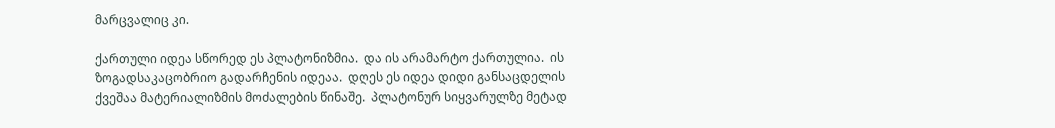მარცვალიც კი.

ქართული იდეა სწორედ ეს პლატონიზმია.  და ის არამარტო ქართულია.  ის ზოგადსაკაცობრიო გადარჩენის იდეაა.  დღეს ეს იდეა დიდი განსაცდელის ქვეშაა მატერიალიზმის მოძალების წინაშე.  პლატონურ სიყვარულზე მეტად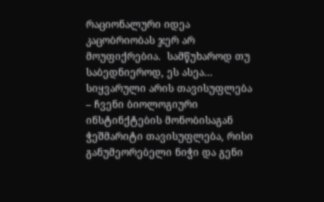რაციონალური იდეა კაცობრიობას ჯერ არ მოუფიქრებია.  სამწუხაროდ თუ საბედნიეროდ, ეს ასეა… სიყვარული არის თავისუფლება – ჩვენი ბიოლოგიური ინსტინქტების მონობისაგან ჭეშმარიტი თავისუფლება, რისი განუმეორებელი ნიჭი და გენი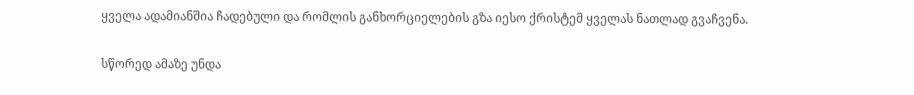ყველა ადამიანშია ჩადებული და რომლის განხორციელების გზა იესო ქრისტემ ყველას ნათლად გვაჩვენა.

სწორედ ამაზე უნდა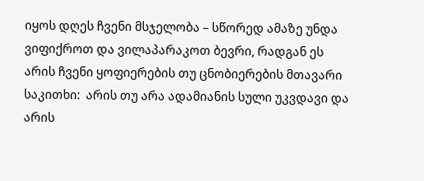იყოს დღეს ჩვენი მსჯელობა – სწორედ ამაზე უნდა ვიფიქროთ და ვილაპარაკოთ ბევრი, რადგან ეს არის ჩვენი ყოფიერების თუ ცნობიერების მთავარი საკითხი:  არის თუ არა ადამიანის სული უკვდავი და არის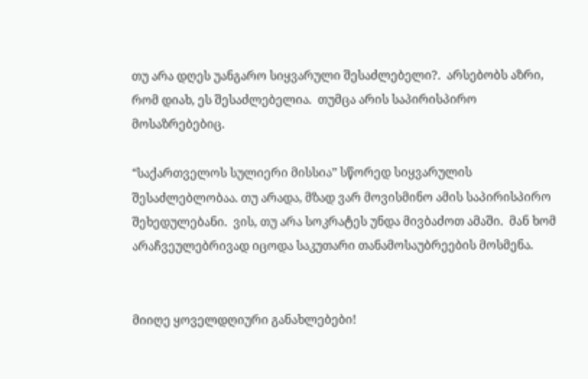თუ არა დღეს უანგარო სიყვარული შესაძლებელი?.  არსებობს აზრი, რომ დიახ, ეს შესაძლებელია.  თუმცა არის საპირისპირო მოსაზრებებიც.

“საქართველოს სულიერი მისსია” სწორედ სიყვარულის შესაძლებლობაა. თუ არადა, მზად ვარ მოვისმინო ამის საპირისპირო შეხედულებანი.  ვის, თუ არა სოკრატეს უნდა მივბაძოთ ამაში.  მან ხომ არაჩვეულებრივად იცოდა საკუთარი თანამოსაუბრეების მოსმენა.


მიიღე ყოველდღიური განახლებები!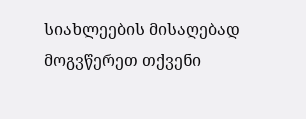სიახლეების მისაღებად მოგვწერეთ თქვენი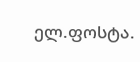ელ.ფოსტა.